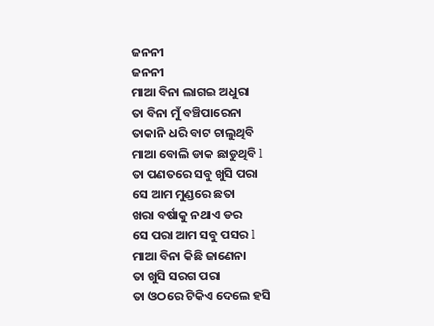ଜନନୀ
ଜନନୀ
ମାଆ ବିନା ଲାଗଇ ଅଧୁରା
ତା ବିନା ମୁଁ ବଞ୍ଚିପାରେନା
ତାକାନି ଧରି ବାଟ ଚାଲୁଥିବି
ମାଆ ବୋଲି ଡାକ ଛାଡୁଥିବି l
ତା ପଣତରେ ସବୁ ଖୁସି ପରା
ସେ ଆମ ମୁଣ୍ଡରେ ଛତା
ଖରା ବର୍ଷାକୁ ନଥାଏ ଡର
ସେ ପରା ଆମ ସବୁ ପସର l
ମାଆ ବିନା କିଛି ଜାଣେନା
ତା ଖୁସି ସରଗ ପରା
ତା ଓଠରେ ଟିକିଏ ଦେଲେ ହସି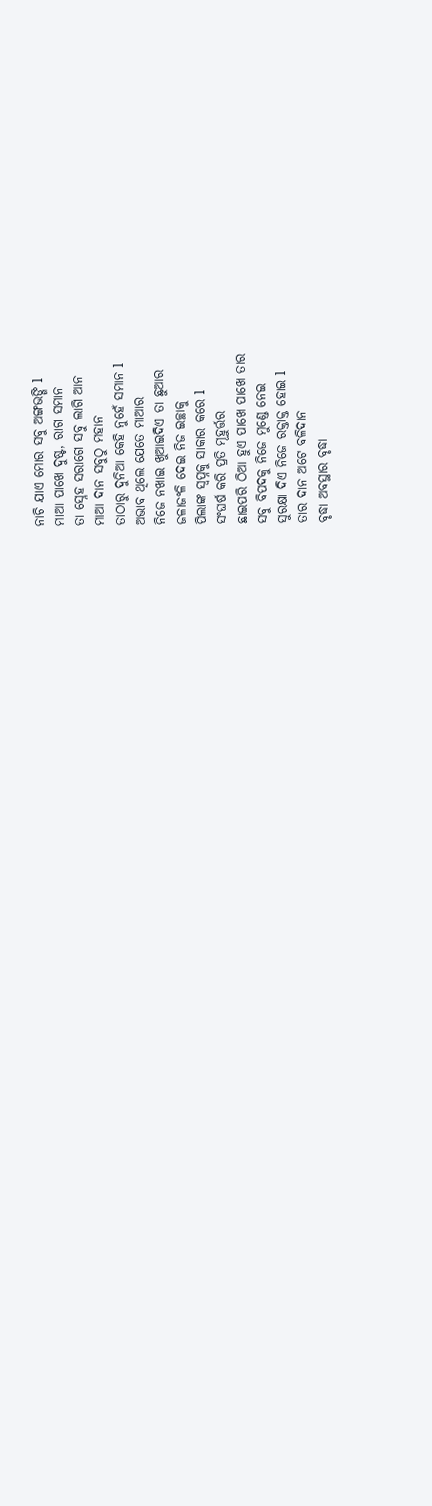ନାଚି ଯାଏ ମୋର ସବୁ ଅଙ୍ଗଭଙ୍ଗି l
ମାଆ ପାଖେ ଦୁଷ୍ଟ, ରାଗ ସମାନ
ତା ସ୍ନେହ ସରାଗେ ସବୁ ଲାଗି ଆନ
ମାଆ ଦାନ ସବୁଠୁ ମହାନ
ତାଠାରୁ ଦୁନିଆ କେହି ନୁହେଁ ସମାନ l
ଅଭାବ ଥିଲେ ଯେତେ ମାଆର
ନିଜେ ନଖାଇ ଖୁଆଇଦିଏ ତା ଛୁଆର
ଜଳାଜଂଳି ଦେଇ ନିଜ ଇଚ୍ଛାକୁ
ପିଲାଙ୍କ ସ୍ୱପ୍ନକୁ ସାକାର କରେ l
ସଂଘର୍ଷ କରି ପ୍ରତି ମୂହୁର୍ତ୍ତର
ଛାଇପରି ଠିଆ ହୁଏ ପାଖେ ପାଖେ ତାର
ସବୁ ବିପଦକୁ ନିଜେ ମୁଣ୍ଡେ ନେଇ
ସୁରକ୍ଷା ଦିଏ ନିଜେ ରକ୍ତାକ୍ତ ହୋଇ l
ତାର ଦାନ ଅଟେ ବଳିଦାନ
ବୃଦ୍ଧା ଅବସ୍ଥାର ବୃଦ୍ଧା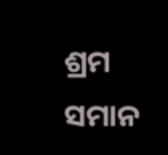ଶ୍ରମ ସମାନ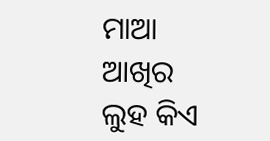ମାଆ ଆଖିର ଲୁହ କିଏ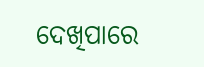ଦେଖିପାରେ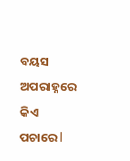ବୟସ ଅପରାହ୍ନରେ କିଏ ପଚାରେ l